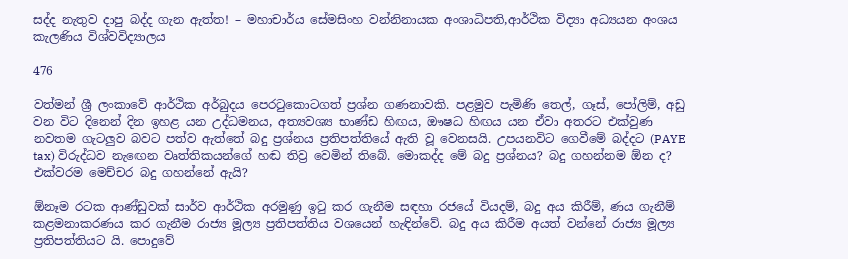සද්ද නැතුව දාපු බද්ද ගැන ඇත්ත! – මහාචාර්ය සේමසිංහ වන්නිනායක අංශාධිපති,ආර්ථික විද්‍යා අධ්‍යයන අංශය කැලණිය විශ්වවිද්‍යාලය

476

වත්මන් ශ්‍රී ලංකාවේ ආර්ථික අර්බුදය පෙරටුකොටගත් ප්‍රශ්න ගණනාවකි. පළමුව පැමිණි තෙල්, ගෑස්, පෝලිම්, අඩු වන විට දිනෙන් දින ඉහළ යන උද්ධමනය, අත්‍යවශ්‍ය භාණ්ඩ හිඟය, ඖෂධ හිඟය යන ඒවා අතරට එක්වුණ නවතම ගැටලුව බවට පත්ව ඇත්තේ බදු ප්‍රශ්නය ප්‍රතිපත්තියේ ඇති වූ වෙනසයි. උපයනවිට ගෙවීමේ බද්දට (PAYE tax) විරුද්ධව නැඟෙන වෘත්තිකයන්ගේ හඬ තිව්‍ර වෙමින් තිබේ. මොකද්ද මේ බදු ප්‍රශ්නය? බදු ගහන්නම ඕන ද? එක්වරම මෙච්චර බදු ගහන්නේ ඇයි?

ඕනෑම රටක ආණ්ඩුවක් සාර්ව ආර්ථික අරමුණු ඉටු කර ගැනීම සඳහා රජයේ වියදම්, බදු අය කිරීම්, ණය ගැනීම් කළමනාකරණය කර ගැනීම රාජ්‍ය මූල්‍ය ප්‍රතිපත්තිය වශයෙන් හැඳින්වේ. බදු අය කිරීම අයත් වන්නේ රාජ්‍ය මූල්‍ය ප්‍රතිපත්තියට යි. පොදුවේ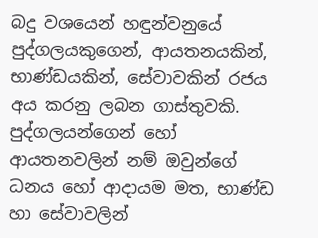බදු වශයෙන් හඳුන්වනුයේ පුද්ගලයකුගෙන්, ආයතනයකින්, භාණ්ඩයකින්, සේවාවකින් රජය අය කරනු ලබන ගාස්තුවකි. පුද්ගලයන්ගෙන් හෝ ආයතනවලින් නම් ඔවුන්ගේ ධනය හෝ ආදායම මත, භාණ්ඩ හා සේවාවලින්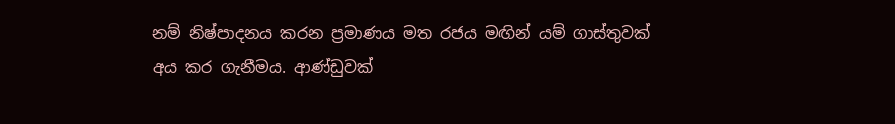නම් නිෂ්පාදනය කරන ප්‍රමාණය මත රජය මඟින් යම් ගාස්තුවක් අය කර ගැනීමය. ආණ්ඩුවක්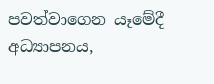පවත්වාගෙන යෑමේදී අධ්‍යාපනය,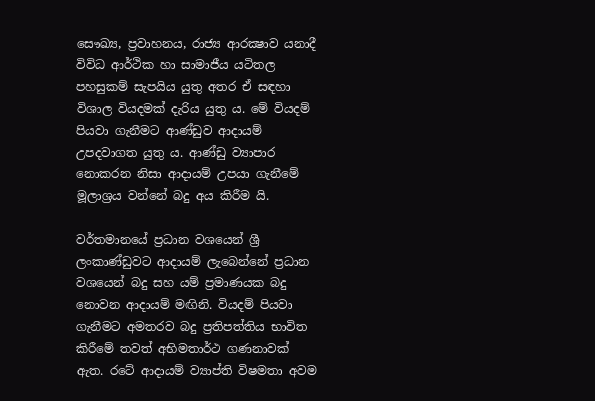සෞඛ්‍ය, ප්‍රවාහනය, රාජ්‍ය ආරක්‍ෂාව යනාදී විවිධ ආර්ථික හා සාමාජීය යටිතල පහසුකම් සැපයිය යුතු අතර ඒ සඳහා විශාල වියදමක් දැරිය යුතු ය. මේ වියදම් පියවා ගැනීමට ආණ්ඩුව ආදායම් උපදවාගත යුතු ය. ආණ්ඩු ව්‍යාපාර නොකරන නිසා ආදායම් උපයා ගැනීමේ මූලාශ්‍රය වන්නේ බදු අය කිරීම යි.

වර්තමානයේ ප්‍රධාන වශයෙන් ශ්‍රී ලංකාණ්ඩුවට ආදායම් ලැබෙන්නේ ප්‍රධාන වශයෙන් බදු සහ යම් ප්‍රමාණයක බදු නොවන ආදායම් මඟිනි. වියදම් පියවා ගැනීමට අමතරව බදු ප්‍රතිපත්තිය භාවිත කිරීමේ තවත් අභිමතාර්ථ ගණනාවක් ඇත. රටේ ආදායම් ව්‍යාප්ති විෂමතා අවම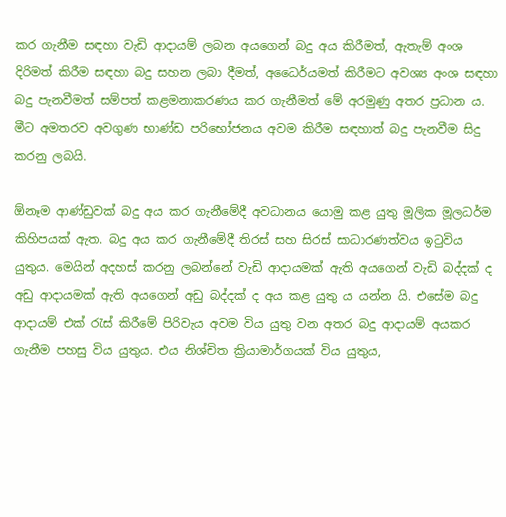කර ගැනීම සඳහා වැඩි ආදායම් ලබන අයගෙන් බදු අය කිරීමත්, ඇතැම් අංශ දිරිමත් කිරීම සඳහා බදු සහන ලබා දීමත්, අධෛර්යමත් කිරීමට අවශ්‍ය අංශ සඳහා බදු පැනවීමත් සම්පත් කළමනාකරණය කර ගැනීමත් මේ අරමුණු අතර ප්‍රධාන ය. මීට අමතරව අවගුණ භාණ්ඩ පරිභෝජනය අවම කිරීම සඳහාත් බදු පැනවීම සිදු කරනු ලබයි.

ඕනෑම ආණ්ඩුවක් බදු අය කර ගැනීමේදී අවධානය යොමු කළ යුතු මූලික මූලධර්ම කිහිපයක් ඇත. බදු අය කර ගැනීමේදී තිරස් සහ සිරස් සාධාරණත්වය ඉටුවිය යුතුය. මෙයින් අදහස් කරනු ලබන්නේ වැඩි ආදායමක් ඇති අයගෙන් වැඩි බද්දක් ද අඩු ආදායමක් ඇති අයගෙන් අඩු බද්දක් ද අය කළ යුතු ය යන්න යි. එසේම බදු ආදායම් එක් රැස් කිරීමේ පිරිවැය අවම විය යුතු වන අතර බදු ආදායම් අයකර ගැනීම පහසු විය යුතුය. එය නිශ්චිත ක්‍රියාමාර්ගයක් විය යුතුය,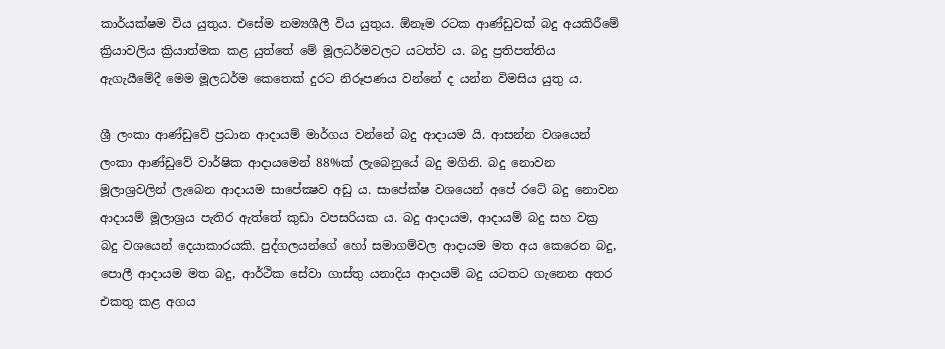කාර්යක්ෂම විය යුතුය. එසේම නම්‍යශීලී විය යුතුය. ඕනෑම රටක ආණ්ඩුවක් බදු අයකිරීමේ ක්‍රියාවලිය ක්‍රියාත්මක කළ යුත්තේ මේ මූලධර්මවලට යටත්ව ය. බදු ප්‍රතිපත්තිය ඇගැයීමේදී මෙම මූලධර්ම කෙතෙක් දුරට නිරූපණය වන්නේ ද යන්න විමසිය යුතු ය.

ශ්‍රී ලංකා ආණ්ඩුවේ ප්‍රධාන ආදායම් මාර්ගය වන්නේ බදු ආදායම යි. ආසන්න වශයෙන් ලංකා ආණ්ඩුවේ වාර්ෂික ආදායමෙන් 88%ක් ලැබෙනුයේ බදු මගිනි. බදු නොවන මූලාශ්‍රවලින් ලැබෙන ආදායම සාපේක්‍ෂව අඩු ය. සාපේක්ෂ වශයෙන් අපේ රටේ බදු නොවන ආදායම් මූලාශ්‍රය පැතිර ඇත්තේ කුඩා වපසරියක ය. බදු ආදායම, ආදායම් බදු සහ වක්‍ර බදු වශයෙන් දෙයාකාරයකි. පුද්ගලයන්ගේ හෝ සමාගම්වල ආදායම මත අය කෙරෙන බදු, පොලී ආදායම මත බදු, ආර්ථික සේවා ගාස්තු යනාදිය ආදායම් බදු යටතට ගැනෙන අතර එකතු කළ අගය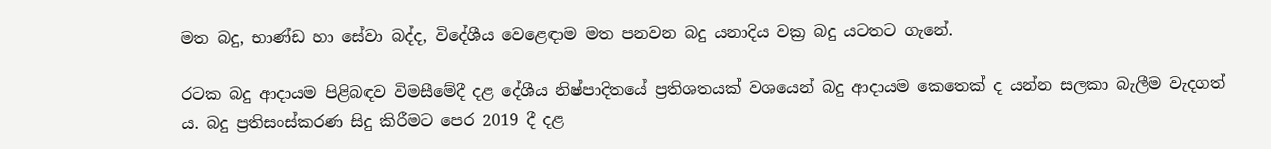මත බදු, භාණ්ඩ හා සේවා බද්ද, විදේශීය වෙළෙඳාම මත පනවන බදු යනාදිය වක්‍ර බදු යටතට ගැනේ.

රටක බදු ආදායම පිළිබඳව විමසීමේදී දළ දේශීය නිෂ්පාදිතයේ ප්‍රතිශතයක් වශයෙන් බදු ආදායම කෙතෙක් ද යන්න සලකා බැලීම වැදගත් ය. බදු ප්‍රතිසංස්කරණ සිදු කිරීමට පෙර 2019 දී දළ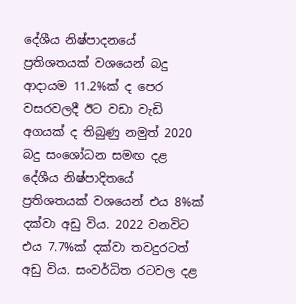දේශීය නිෂ්පාදනයේ ප්‍රතිශතයක් වශයෙන් බදු ආදායම 11.2%ක් ද පෙර වසරවලදී ඊට වඩා වැඩි අගයක් ද තිබුණු නමුත් 2020 බදු සංශෝධන සමඟ දළ දේශීය නිෂ්පාදිතයේ ප්‍රතිශතයක් වශයෙන් එය 8%ක් දක්වා අඩු විය. 2022 වනවිට එය 7.7%ක් දක්වා තවදුරටත් අඩු විය. සංවර්ධිත රටවල දළ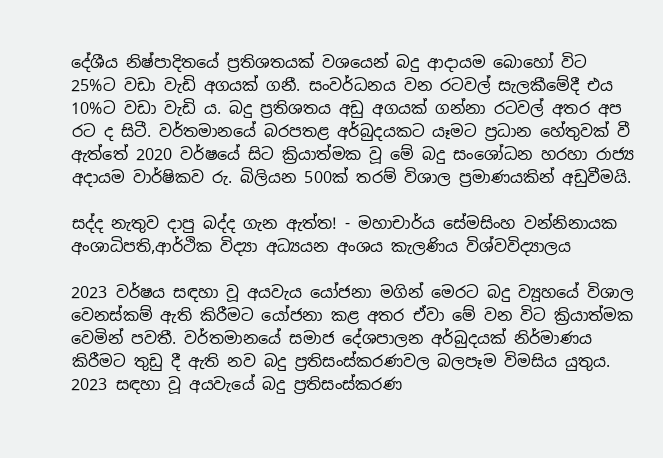දේශීය නිෂ්පාදිතයේ ප්‍රතිශතයක් වශයෙන් බදු ආදායම බොහෝ විට 25%ට වඩා වැඩි අගයක් ගනී. සංවර්ධනය වන රටවල් සැලකීමේදී එය 10%ට වඩා වැඩි ය. බදු ප්‍රතිශතය අඩු අගයක් ගන්නා රටවල් අතර අප රට ද සිටී. වර්තමානයේ බරපතළ අර්බුදයකට යෑමට ප්‍රධාන හේතුවක් වී ඇත්තේ 2020 වර්ෂයේ සිට ක්‍රියාත්මක වූ මේ බදු සංශෝධන හරහා රාජ්‍ය අදායම වාර්ෂිකව රු. බිලියන 500ක් තරම් විශාල ප්‍රමාණයකින් අඩුවීමයි.

සද්ද නැතුව දාපු බද්ද ගැන ඇත්ත! - මහාචාර්ය සේමසිංහ වන්නිනායක අංශාධිපති,ආර්ථික විද්‍යා අධ්‍යයන අංශය කැලණිය විශ්වවිද්‍යාලය

2023 වර්ෂය සඳහා වූ අයවැය යෝජනා මගින් මෙරට බදු ව්‍යූහයේ විශාල වෙනස්කම් ඇති කිරීමට යෝජනා කළ අතර ඒවා මේ වන විට ක්‍රියාත්මක වෙමින් පවතී. වර්තමානයේ සමාජ දේශපාලන අර්බුදයක් නිර්මාණය කිරීමට තුඩු දී ඇති නව බදු ප්‍රතිසංස්කරණවල බලපෑම විමසිය යුතුය. 2023 සඳහා වූ අයවැයේ බදු ප්‍රතිසංස්කරණ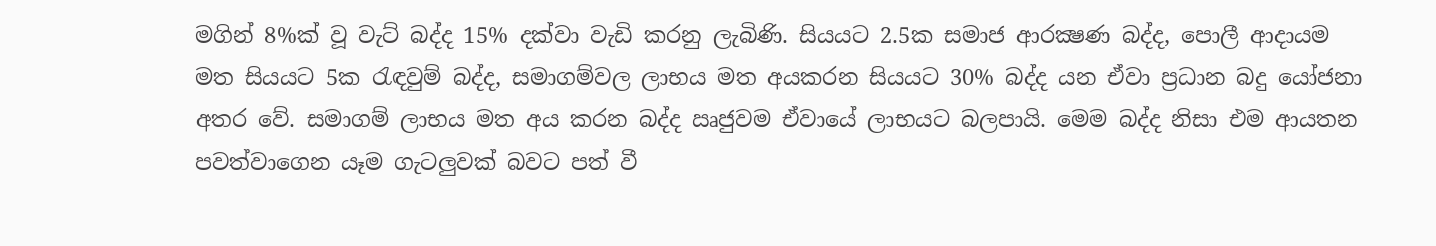මගින් 8%ක් වූ වැට් බද්ද 15% දක්වා වැඩි කරනු ලැබිණි. සියයට 2.5ක සමාජ ආරක්‍ෂණ බද්ද, පොලී ආදායම මත සියයට 5ක රැඳවුම් බද්ද, සමාගම්වල ලාභය මත අයකරන සියයට 30% බද්ද යන ඒවා ප්‍රධාන බදු යෝජනා අතර වේ. සමාගම් ලාභය මත අය කරන බද්ද ඍජුවම ඒවායේ ලාභයට බලපායි. මෙම බද්ද නිසා එම ආයතන පවත්වාගෙන යෑම ගැටලුවක් බවට පත් වී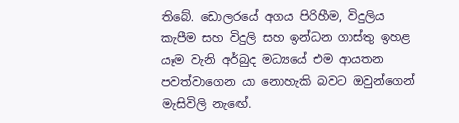තිබේ. ඩොලරයේ අගය පිරිහීම, විදුලිය කැපීම සහ විදුලි සහ ඉන්ධන ගාස්තු ඉහළ යෑම වැනි අර්බුද මධ්‍යයේ එම ආයතන පවත්වාගෙන යා නොහැකි බවට ඔවුන්ගෙන් මැසිවිලි නැඟේ.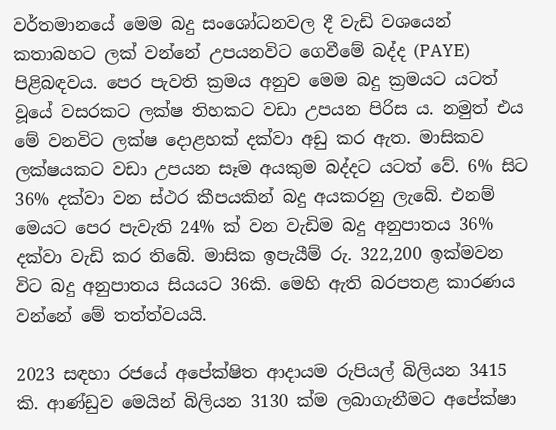වර්තමානයේ මෙම බදු සංශෝධනවල දී වැඩි වශයෙන් කතාබහට ලක් වන්නේ උපයනවිට ගෙවීමේ බද්ද (PAYE) පිළිබඳවය. පෙර පැවති ක්‍රමය අනුව මෙම බදු ක්‍රමයට යටත් වූයේ වසරකට ලක්ෂ තිහකට වඩා උපයන පිරිස ය. නමුත් එය මේ වනවිට ලක්ෂ දොළහක් දක්වා අඩු කර ඇත. මාසිකව ලක්ෂයකට වඩා උපයන සෑම අයකුම බද්දට යටත් වේ. 6% සිට 36% දක්වා වන ස්ථර කීපයකින් බදු අයකරනු ලැබේ. එනම් මෙයට පෙර පැවැති 24% ක් වන වැඩිම බදු අනුපාතය 36% දක්වා වැඩි කර තිබේ. මාසික ඉපැයීම් රු. 322,200 ඉක්මවන විට බදු අනුපාතය සියයට 36කි. මෙහි ඇති බරපතළ කාරණය වන්නේ මේ තත්ත්වයයි.

2023 සඳහා රජයේ අපේක්ෂිත ආදායම රුපියල් බිලියන 3415 කි. ආණ්ඩුව මෙයින් බිලියන 3130 ක්ම ලබාගැනීමට අපේක්ෂා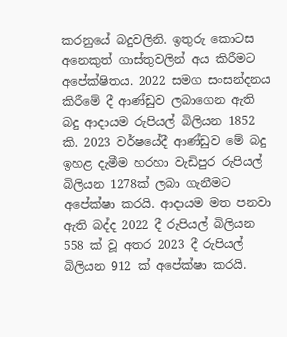කරනුයේ බදුවලිනි. ඉතුරු කොටස අනෙකුත් ගාස්තුවලින් අය කිරීමට අපේක්ෂිතය. 2022 සමග සංසන්දනය කිරීමේ දී ආණ්ඩුව ලබාගෙන ඇති බදු ආදායම රුපියල් බිලියන 1852 කි. 2023 වර්ෂයේදී ආණ්ඩුව මේ බදු ඉහළ දැමීම හරහා වැඩිපුර රුපියල් බිලියන 1278ක් ලබා ගැනීමට අපේක්ෂා කරයි. ආදායම මත පනවා ඇති බද්ද 2022 දී රුපියල් බිලියන 558 ක් වූ අතර 2023 දී රුපියල් බිලියන 912 ක් අපේක්ෂා කරයි.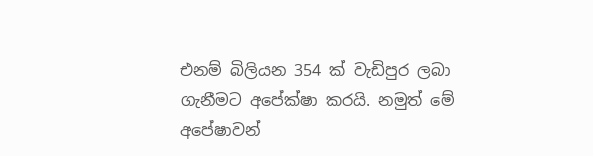එනම් බිලියන 354 ක් වැඩිපුර ලබා ගැනීමට අපේක්ෂා කරයි. නමුත් මේ අපේෂාවන්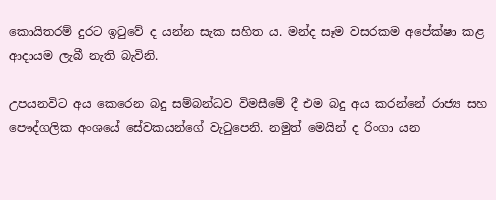කොයිතරම් දුරට ඉටුවේ ද යන්න සැක සහිත ය. මන්ද සෑම වසරකම අපේක්ෂා කළ ආදායම ලැබී නැති බැවිනි.

උපයනවිට අය කෙරෙන බදු සම්බන්ධව විමසීමේ දී එම බදු අය කරන්නේ රාජ්‍ය සහ පෞද්ගලික අංශයේ සේවකයන්ගේ වැටුපෙනි. නමුත් මෙයින් ද රිංගා යන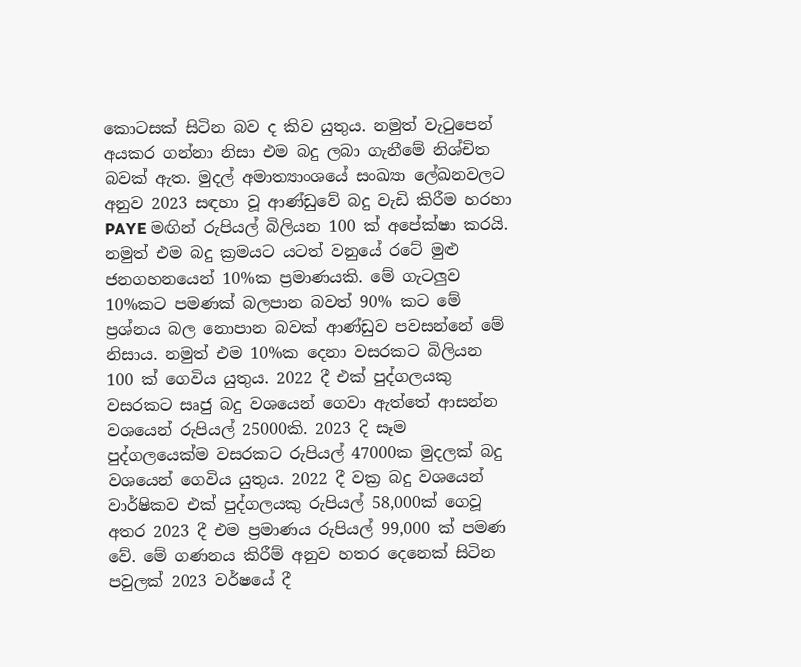කොටසක් සිටින බව ද කිව යුතුය. නමුත් වැටුපෙන් අයකර ගන්නා නිසා එම බදු ලබා ගැනීමේ නිශ්චිත බවක් ඇත. මුදල් අමාත්‍යාංශයේ සංඛ්‍යා ලේඛනවලට අනුව 2023 සඳහා වූ ආණ්ඩුවේ බදු වැඩි කිරීම හරහා PAYE මඟින් රුපියල් බිලියන 100 ක් අපේක්ෂා කරයි. නමුත් එම බදු ක්‍රමයට යටත් වනුයේ රටේ මුළු ජනගහනයෙන් 10%ක ප්‍රමාණයකි. මේ ගැටලුව 10%කට පමණක් බලපාන බවත් 90% කට මේ ප්‍රශ්නය බල නොපාන බවක් ආණ්ඩුව පවසන්නේ මේ නිසාය. නමුත් එම 10%ක දෙනා වසරකට බිලියන 100 ක් ගෙවිය යුතුය. 2022 දී එක් පුද්ගලයකු වසරකට සෘජු බදු වශයෙන් ගෙවා ඇත්තේ ආසන්න වශයෙන් රුපියල් 25000කි. 2023 දි සෑම පුද්ගලයෙක්ම වසරකට රුපියල් 47000ක මුදලක් බදු වශයෙන් ගෙවිය යුතුය. 2022 දී වක්‍ර බදු වශයෙන් වාර්ෂිකව එක් පුද්ගලයකු රුපියල් 58,000ක් ගෙවූ අතර 2023 දී එම ප්‍රමාණය රුපියල් 99,000 ක් පමණ වේ. මේ ගණනය කිරීම් අනුව හතර දෙනෙක් සිටින පවුලක් 2023 වර්ෂයේ දී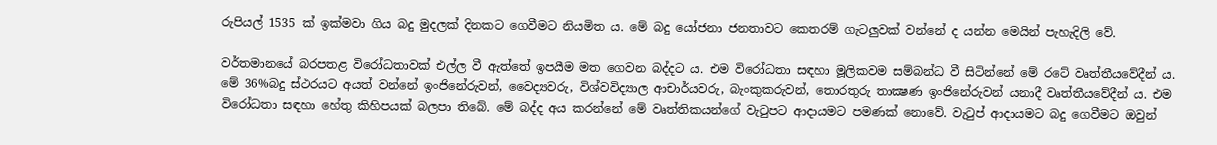රුපියල් 1535 ක් ඉක්මවා ගිය බදු මුදලක් දිනකට ගෙවීමට නියමිත ය. මේ බදු යෝජනා ජනතාවට කෙතරම් ගැටලුවක් වන්නේ ද යන්න මෙයින් පැහැදිලි වේ.

වර්තමානයේ බරපතළ විරෝධතාවක් එල්ල වී ඇත්තේ ඉපයීම මත ගෙවන බද්දට ය. එම විරෝධතා සඳහා මූලිකවම සම්බන්ධ වී සිටින්නේ මේ රටේ වෘත්තීයවේදීන් ය. මේ 36%බදු ස්ථරයට අයත් වන්නේ ඉංජිනේරුවන්, වෛද්‍යවරු, විශ්වවිද්‍යාල ආචාර්යවරු, බැංකුකරුවන්, තොරතුරු තාක්‍ෂණ ඉංජිනේරුවන් යනාදී වෘත්තීයවේදීන් ය. එම විරෝධතා සඳහා හේතු කිහිපයක් බලපා තිබේ. මේ බද්ද අය කරන්නේ මේ වෘත්තිකයන්ගේ වැටුපට ආදායමට පමණක් නොවේ. වැටුප් ආදායමට බදු ගෙවීමට ඔවුන්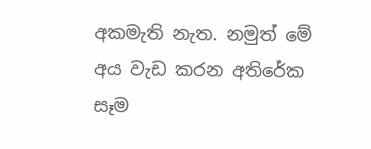අකමැති නැත. නමුත් මේ අය වැඩ කරන අතිරේක සෑම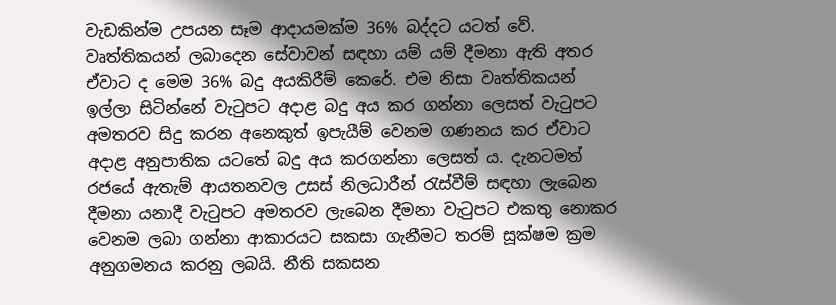වැඩකින්ම උපයන සෑම ආදායමක්ම 36% බද්දට යටත් වේ. වෘත්තිකයන් ලබාදෙන සේවාවන් සඳහා යම් යම් දීමනා ඇති අතර ඒවාට ද මෙම 36% බදු අයකිරීම් කෙරේ. එම නිසා වෘත්තිකයන් ඉල්ලා සිටින්නේ වැටුපට අදාළ බදු අය කර ගන්නා ලෙසත් වැටුපට අමතරව සිදු කරන අනෙකුත් ඉපැයීම් වෙනම ගණනය කර ඒවාට අදාළ අනුපාතික යටතේ බදු අය කරගන්නා ලෙසත් ය. දැනටමත් රජයේ ඇතැම් ආයතනවල උසස් නිලධාරීන් රැස්වීම් සඳහා ලැබෙන දීමනා යනාදී වැටුපට අමතරව ලැබෙන දීමනා වැටුපට එකතු නොකර වෙනම ලබා ගන්නා ආකාරයට සකසා ගැනීමට තරම් සූක්ෂම ක්‍රම අනුගමනය කරනු ලබයි. නීති සකසන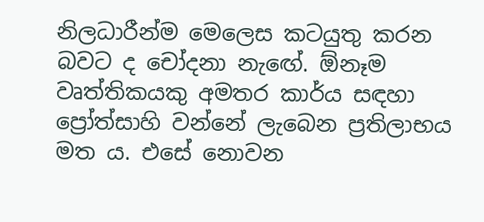නිලධාරීන්ම මෙලෙස කටයුතු කරන බවට ද චෝදනා නැඟේ. ඕනෑම වෘත්තිකයකු අමතර කාර්ය සඳහා ප්‍රෝත්සාහි වන්නේ ලැබෙන ප්‍රතිලාභය මත ය. එසේ නොවන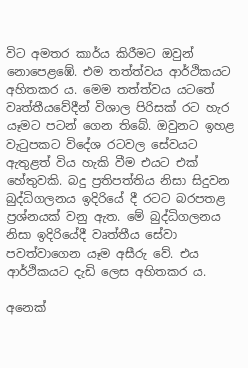විට අමතර කාර්ය කිරීමට ඔවුන් නොපෙළඹේ. එම තත්ත්වය ආර්ථිකයට අහිතකර ය. මෙම තත්ත්වය යටතේ වෘත්තීයවේදීන් විශාල පිරිසක් රට හැර යෑමට පටන් ගෙන තිබේ. ඔවුනට ඉහළ වැටුපකට විදේශ රටවල සේවයට ඇතුළත් විය හැකි වීම එයට එක් හේතුවකි. බදු ප්‍රතිපත්තිය නිසා සිදුවන බුද්ධිගලනය ඉදිරියේ දී රටට බරපතළ ප්‍රශ්නයක් වනු ඇත. මේ බුද්ධිගලනය නිසා ඉදිරියේදී වෘත්තීය සේවා පවත්වාගෙන යෑම අසීරු වේ. එය ආර්ථිකයට දැඩි ලෙස අහිතකර ය.

අනෙක්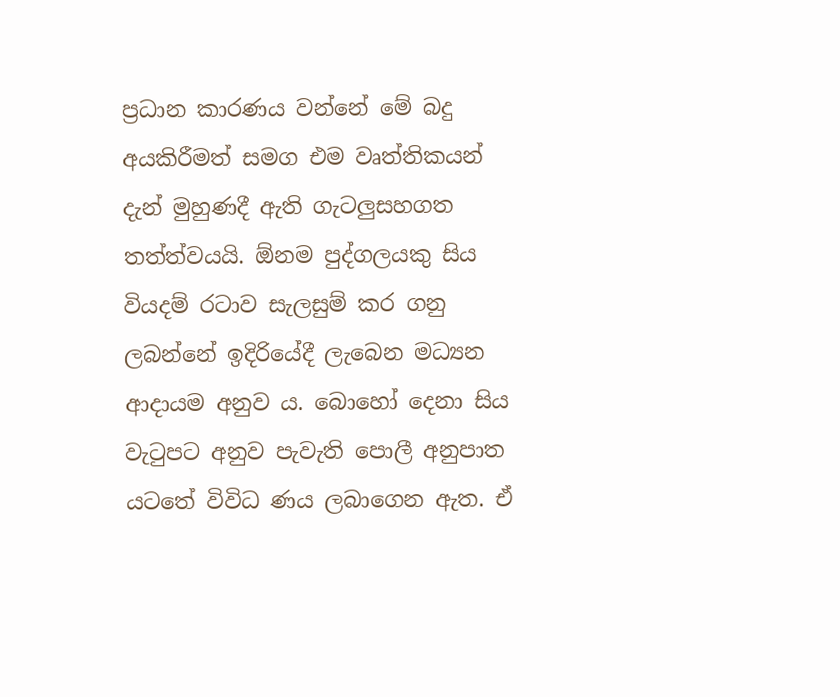ප්‍රධාන කාරණය වන්නේ මේ බදු අයකිරීමත් සමග එම වෘත්තිකයන් දැන් මුහුණදී ඇති ගැටලුසහගත තත්ත්වයයි. ඕනම පුද්ගලයකු සිය වියදම් රටාව සැලසුම් කර ගනු ලබන්නේ ඉදිරියේදී ලැබෙන මධ්‍යන ආදායම අනුව ය. බොහෝ දෙනා සිය වැටුපට අනුව පැවැති පොලී අනුපාත යටතේ විවිධ ණය ලබාගෙන ඇත. ඒ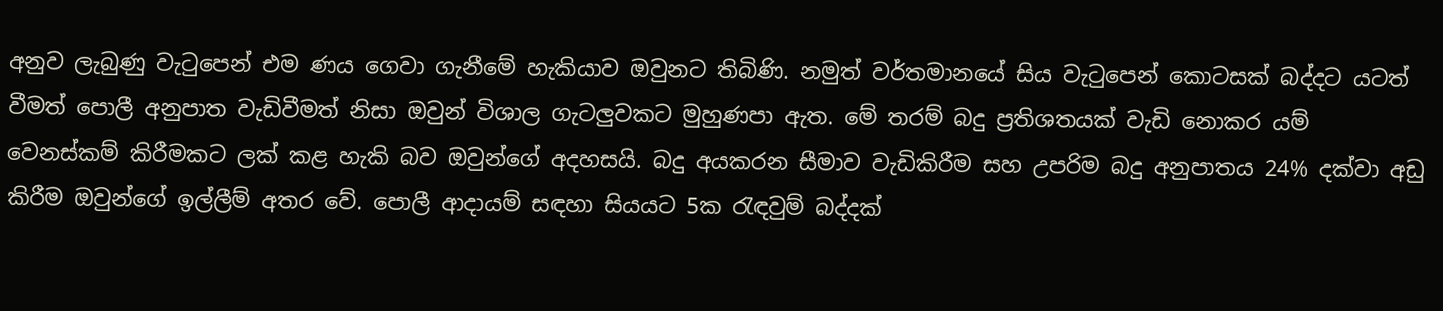අනුව ලැබුණු වැටුපෙන් එම ණය ගෙවා ගැනීමේ හැකියාව ඔවුනට තිබිණි. නමුත් වර්තමානයේ සිය වැටුපෙන් කොටසක් බද්දට යටත් වීමත් පොලී අනුපාත වැඩිවීමත් නිසා ඔවුන් විශාල ගැටලුවකට මුහුණපා ඇත. මේ තරම් බදු ප්‍රතිශතයක් වැඩි නොකර යම් වෙනස්කම් කිරීමකට ලක් කළ හැකි බව ඔවුන්ගේ අදහසයි. බදු අයකරන සීමාව වැඩිකිරීම සහ උපරිම බදු අනුපාතය 24% දක්වා අඩු කිරීම ඔවුන්ගේ ඉල්ලීම් අතර වේ. පොලී ආදායම් සඳහා සියයට 5ක රැඳවුම් බද්දක්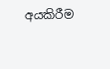අයකිරීම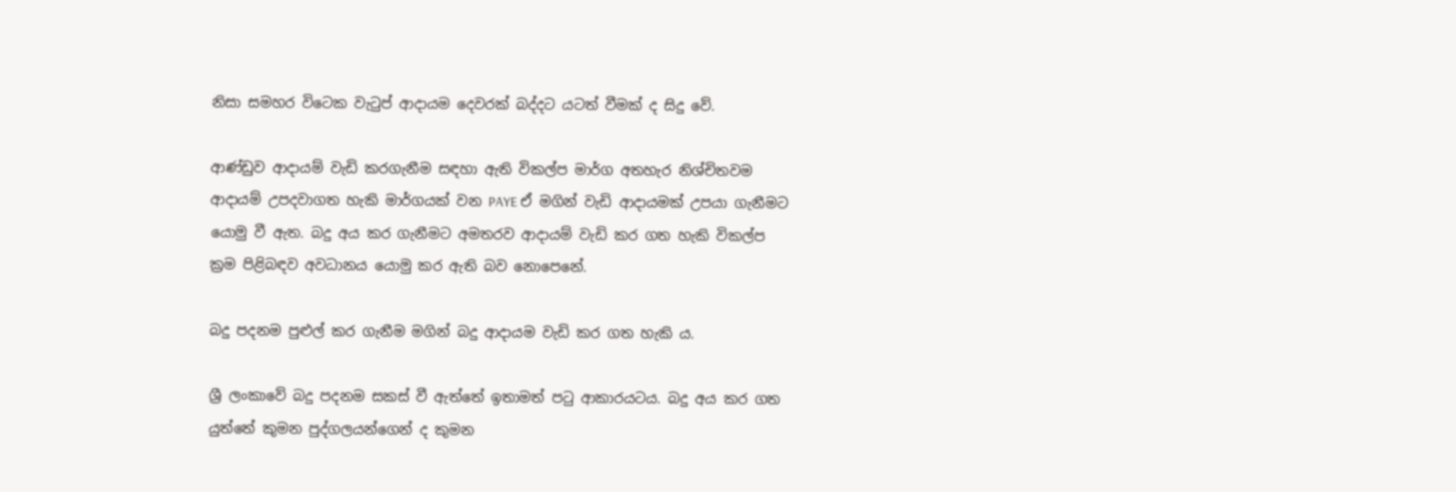නිසා සමහර විටෙක වැටුප් ආදායම දෙවරක් බද්දට යටත් වීමක් ද සිදු වේ.

ආණ්ඩුව ආදායම් වැඩි කරගැනීම සඳහා ඇති විකල්ප මාර්ග අතහැර නිශ්චිතවම ආදායම් උපදවාගත හැකි මාර්ගයක් වන PAYE ඒ මගින් වැඩි ආදායමක් උපයා ගැනීමට යොමු වී ඇත. බදු අය කර ගැනීමට අමතරව ආදායම් වැඩි කර ගත හැකි විකල්ප ක්‍රම පිළිබඳව අවධානය යොමු කර ඇති බව නොපෙනේ.

බදු පදනම පුළුල් කර ගැනීම මගින් බදු ආදායම වැඩි කර ගත හැකි ය.

ශ්‍රී ලංකාවේ බදු පදනම සකස් වී ඇත්තේ ඉතාමත් පටු ආකාරයටය. බදු අය කර ගත යුත්තේ කුමන පුද්ගලයන්ගෙන් ද කුමන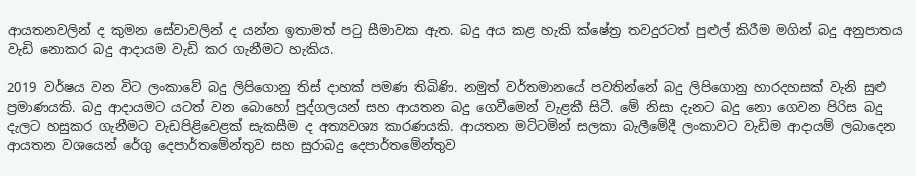ආයතනවලින් ද කුමන සේවාවලින් ද යන්න ඉතාමත් පටු සීමාවක ඇත. බදු අය කළ හැකි ක්ෂේත්‍ර තවදුරටත් පුළුල් කිරීම මගින් බදු අනුපාතය වැඩි නොකර බදු ආදායම වැඩි කර ගැනීමට හැකිය.

2019 වර්ෂය වන විට ලංකාවේ බදු ලිපිගොනු තිස් දාහක් පමණ තිබිණි. නමුත් වර්තමානයේ පවතින්නේ බදු ලිපිගොනු හාරදහසක් වැනි සුළු ප්‍රමාණයකි. බදු ආදායමට යටත් වන බොහෝ පුද්ගලයන් සහ ආයතන බදු ගෙවීමෙන් වැළකී සිටී. මේ නිසා දැනට බදු නො ගෙවන පිරිස බදු දැලට හසුකර ගැනීමට වැඩපිළිවෙළක් සැකසීම ද අත්‍යවශ්‍ය කාරණයකි. ආයතන මට්ටමින් සලකා බැලීමේදී ලංකාවට වැඩිම ආදායම් ලබාදෙන ආයතන වශයෙන් රේගු දෙපාර්තමේන්තුව සහ සුරාබදු දෙපාර්තමේන්තුව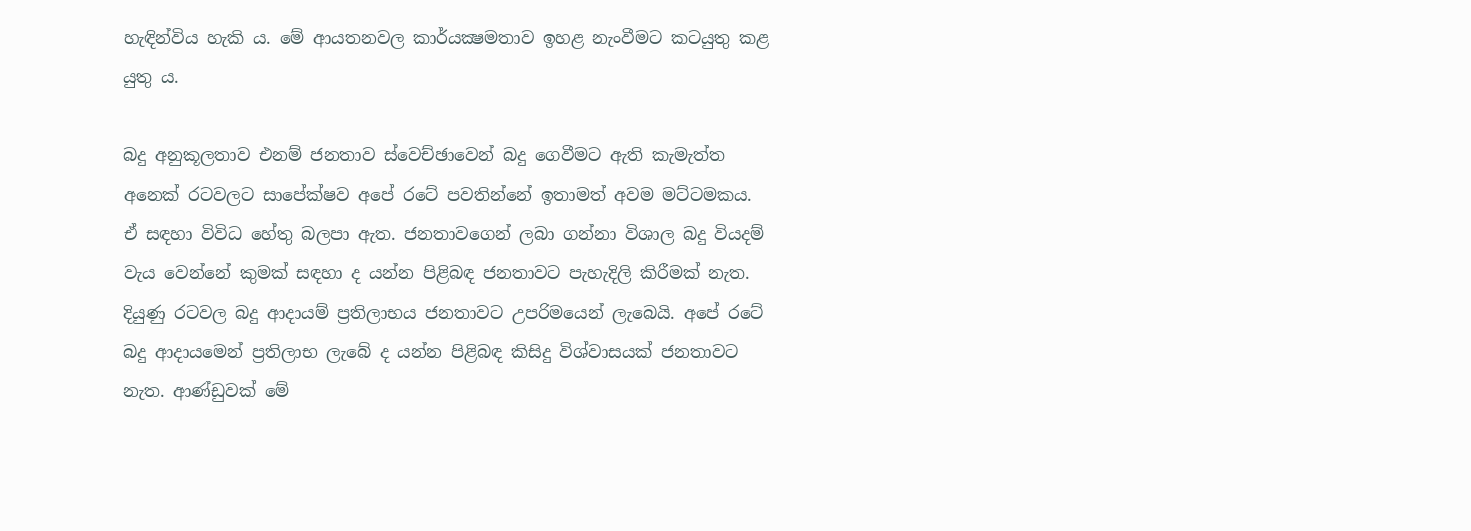හැඳින්විය හැකි ය. මේ ආයතනවල කාර්යක්‍ෂමතාව ඉහළ නැංවීමට කටයුතු කළ යුතු ය.

බදු අනුකූලතාව එනම් ජනතාව ස්වෙච්ඡාවෙන් බදු ගෙවීමට ඇති කැමැත්ත අනෙක් රටවලට සාපේක්ෂව අපේ රටේ පවතින්නේ ඉතාමත් අවම මට්ටමකය. ඒ සඳහා විවිධ හේතු බලපා ඇත. ජනතාවගෙන් ලබා ගන්නා විශාල බදු වියදම් වැය වෙන්නේ කුමක් සඳහා ද යන්න පිළිබඳ ජනතාවට පැහැදිලි කිරීමක් නැත. දියුණු රටවල බදු ආදායම් ප්‍රතිලාභය ජනතාවට උපරිමයෙන් ලැබෙයි. අපේ රටේ බදු ආදායමෙන් ප්‍රතිලාභ ලැබේ ද යන්න පිළිබඳ කිසිදු විශ්වාසයක් ජනතාවට නැත. ආණ්ඩුවක් මේ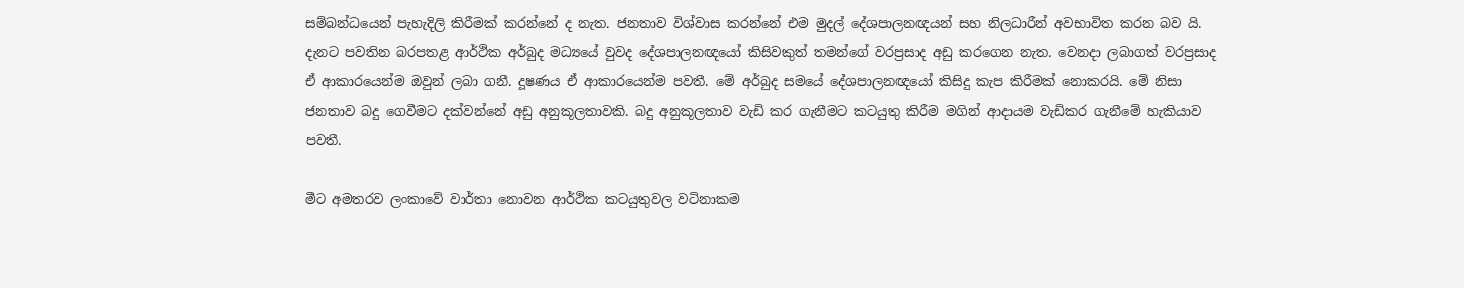සම්බන්ධයෙන් පැහැදිලි කිරීමක් කරන්නේ ද නැත. ජනතාව විශ්වාස කරන්නේ එම මුදල් දේශපාලනඥයන් සහ නිලධාරීන් අවභාවිත කරන බව යි. දැනට පවතින බරපතළ ආර්ථික අර්බුද මධ්‍යයේ වුවද දේශපාලනඥයෝ කිසිවකුත් තමන්ගේ වරප්‍රසාද අඩු කරගෙන නැත. වෙනදා ලබාගත් වරප්‍රසාද ඒ ආකාරයෙන්ම ඔවුන් ලබා ගනී. දූෂණය ඒ ආකාරයෙන්ම පවතී. මේ අර්බුද සමයේ දේශපාලනඥයෝ කිසිදු කැප කිරීමක් නොකරයි. මේ නිසා ජනතාව බදු ගෙවීමට දක්වන්නේ අඩු අනුකූලතාවකි. බදු අනුකූලතාව වැඩි කර ගැනීමට කටයුතු කිරීම මගින් ආදායම වැඩිකර ගැනීමේ හැකියාව පවතී.

මීට අමතරව ලංකාවේ වාර්තා නොවන ආර්ථික කටයුතුවල වටිනාකම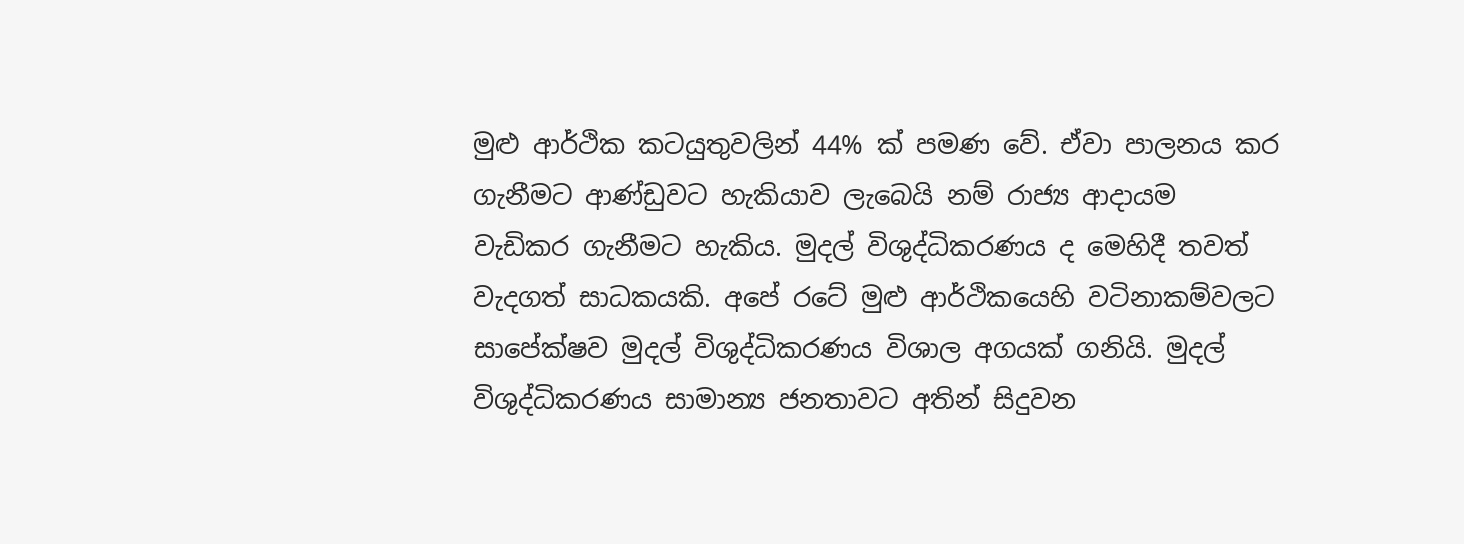මුළු ආර්ථික කටයුතුවලින් 44% ක් පමණ වේ. ඒවා පාලනය කර ගැනීමට ආණ්ඩුවට හැකියාව ලැබෙයි නම් රාජ්‍ය ආදායම වැඩිකර ගැනීමට හැකිය. මුදල් විශුද්ධිකරණය ද මෙහිදී තවත් වැදගත් සාධකයකි. අපේ රටේ මුළු ආර්ථිකයෙහි වටිනාකම්වලට සාපේක්ෂව මුදල් විශුද්ධිකරණය විශාල අගයක් ගනියි. මුදල් විශුද්ධිකරණය සාමාන්‍ය ජනතාවට අතින් සිදුවන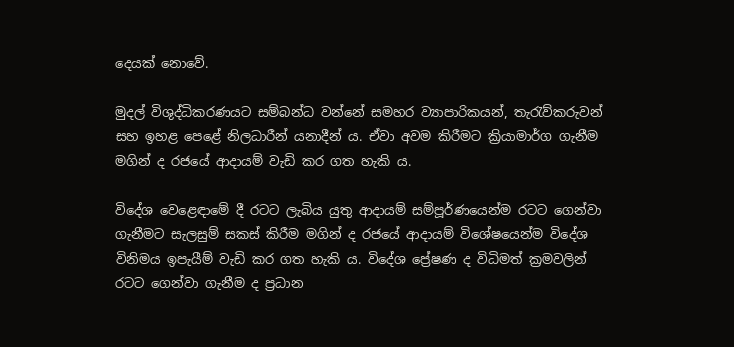දෙයක් නොවේ.

මුදල් විශුද්ධිකරණයට සම්බන්ධ වන්නේ සමහර ව්‍යාපාරිකයන්, තැරැව්කරුවන් සහ ඉහළ පෙළේ නිලධාරීන් යනාදීන් ය. ඒවා අවම කිරීමට ක්‍රියාමාර්ග ගැනීම මගින් ද රජයේ ආදායම් වැඩි කර ගත හැකි ය.

විදේශ වෙළෙඳාමේ දී රටට ලැබිය යුතු ආදායම් සම්පූර්ණයෙන්ම රටට ගෙන්වා ගැනීමට සැලසුම් සකස් කිරීම මගින් ද රජයේ ආදායම් විශේෂයෙන්ම විදේශ විනිමය ඉපැයීම් වැඩි කර ගත හැකි ය. විදේශ ප්‍රේෂණ ද විධිමත් ක්‍රමවලින් රටට ගෙන්වා ගැනීම ද ප්‍රධාන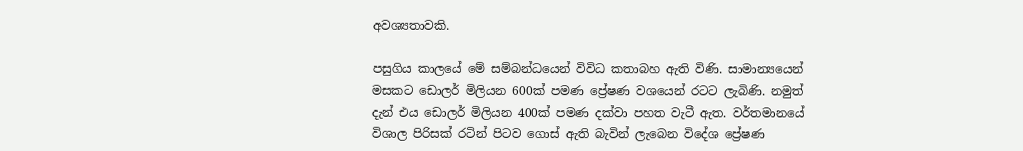අවශ්‍යතාවකි.

පසුගිය කාලයේ මේ සම්බන්ධයෙන් විවිධ කතාබහ ඇති විණි. සාමාන්‍යයෙන් මසකට ඩොලර් මිලියන 600ක් පමණ ප්‍රේෂණ වශයෙන් රටට ලැබිණි. නමුත් දැන් එය ඩොලර් මිලියන 400ක් පමණ දක්වා පහත වැටී ඇත. වර්තමානයේ විශාල පිරිසක් රටින් පිටව ගොස් ඇති බැවින් ලැබෙන විදේශ ප්‍රේෂණ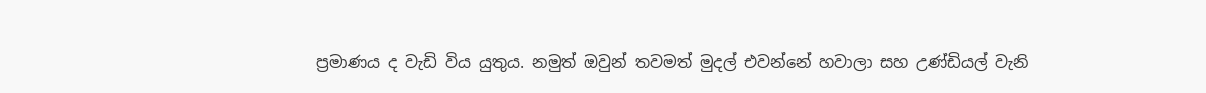ප්‍රමාණය ද වැඩි විය යුතුය. නමුත් ඔවුන් තවමත් මුදල් එවන්නේ හවාලා සහ උණ්ඩියල් වැනි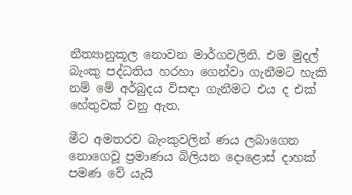නීත්‍යානුකූල නොවන මාර්ගවලිනි. එම මුදල් බැංකු පද්ධතිය හරහා ගෙන්වා ගැනීමට හැකි නම් මේ අර්බුදය විසඳා ගැනීමට එය ද එක් හේතුවක් වනු ඇත.

මීට අමතරව බැංකුවලින් ණය ලබාගෙන නොගෙවූ ප්‍රමාණය බිලියන දොළොස් දාහක් පමණ වේ යැයි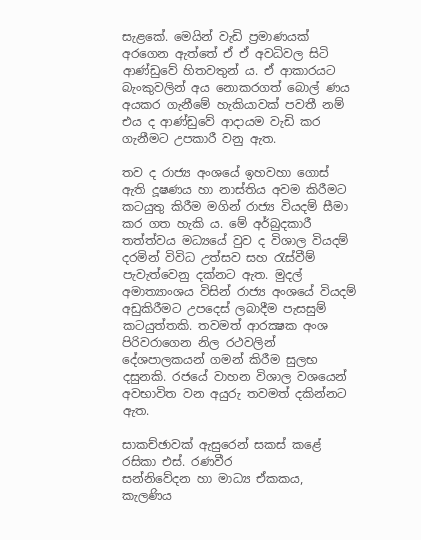සැළකේ. මෙයින් වැඩි ප්‍රමාණයක් අරගෙන ඇත්තේ ඒ ඒ අවධිවල සිටි ආණ්ඩුවේ හිතවතුන් ය. ඒ ආකාරයට බැංකුවලින් අය නොකරගත් බොල් ණය අයකර ගැනීමේ හැකියාවක් පවතී නම් එය ද ආණ්ඩුවේ ආදායම වැඩි කර ගැනීමට උපකාරී වනු ඇත.

තව ද රාජ්‍ය අංශයේ ඉහවහා ගොස් ඇති දූෂණය හා නාස්තිය අවම කිරීමට කටයුතු කිරීම මගින් රාජ්‍ය වියදම් සීමා කර ගත හැකි ය. මේ අර්බුදකාරී තත්ත්වය මධ්‍යයේ වුව ද විශාල වියදම් දරමින් විවිධ උත්සව සහ රැස්වීම් පැවැත්වෙනු දක්නට ඇත. මුදල් අමාත්‍යාංශය විසින් රාජ්‍ය අංශයේ වියදම් අඩුකිරීමට උපදෙස් ලබාදීම පැසසුම් කටයුත්තකි. තවමත් ආරක්‍ෂක අංශ පිරිවරාගෙන නිල රථවලින් දේශපාලකයන් ගමන් කිරීම සුලභ දසුනකි. රජයේ වාහන විශාල වශයෙන් අවභාවිත වන අයුරු තවමත් දකින්නට ඇත.

සාකච්ඡාවක් ඇසුරෙන් සකස් කළේ
රසිකා එස්. රණවීර
සන්නිවේදන හා මාධ්‍ය ඒකකය,
කැලණිය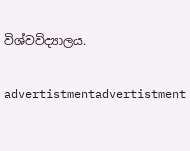විශ්වවිද්‍යාලය.

advertistmentadvertistment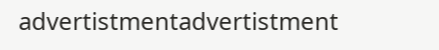advertistmentadvertistment